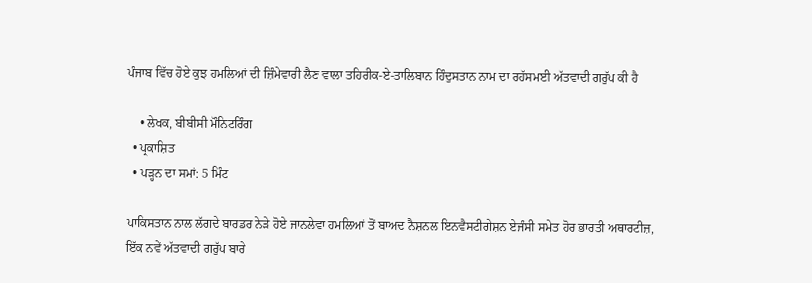ਪੰਜਾਬ ਵਿੱਚ ਹੋਏ ਕੁਝ ਹਮਲਿਆਂ ਦੀ ਜ਼ਿੰਮੇਵਾਰੀ ਲੈਣ ਵਾਲਾ ਤਹਿਰੀਕ-ਏ-ਤਾਲਿਬਾਨ ਹਿੰਦੁਸਤਾਨ ਨਾਮ ਦਾ ਰਹੱਸਮਈ ਅੱਤਵਾਦੀ ਗਰੁੱਪ ਕੀ ਹੈ

    • ਲੇਖਕ, ਬੀਬੀਸੀ ਮੌਨਿਟਰਿੰਗ
  • ਪ੍ਰਕਾਸ਼ਿਤ
  • ਪੜ੍ਹਨ ਦਾ ਸਮਾਂ: 5 ਮਿੰਟ

ਪਾਕਿਸਤਾਨ ਨਾਲ ਲੱਗਦੇ ਬਾਰਡਰ ਨੇੜੇ ਹੋਏ ਜਾਨਲੇਵਾ ਹਮਲਿਆਂ ਤੋਂ ਬਾਅਦ ਨੈਸ਼ਨਲ ਇਨਵੈਸਟੀਗੇਸ਼ਨ ਏਜੰਸੀ ਸਮੇਤ ਹੋਰ ਭਾਰਤੀ ਅਥਾਰਟੀਜ਼, ਇੱਕ ਨਵੇਂ ਅੱਤਵਾਦੀ ਗਰੁੱਪ ਬਾਰੇ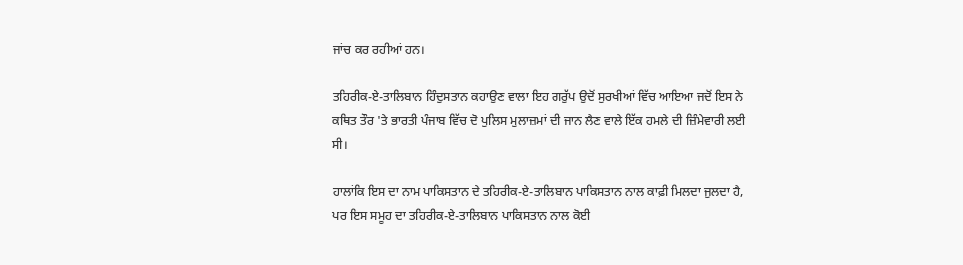ਜਾਂਚ ਕਰ ਰਹੀਆਂ ਹਨ।

ਤਹਿਰੀਕ-ਏ-ਤਾਲਿਬਾਨ ਹਿੰਦੁਸਤਾਨ ਕਹਾਉਣ ਵਾਲਾ ਇਹ ਗਰੁੱਪ ਉਦੋਂ ਸੁਰਖੀਆਂ ਵਿੱਚ ਆਇਆ ਜਦੋਂ ਇਸ ਨੇ ਕਥਿਤ ਤੌਰ 'ਤੇ ਭਾਰਤੀ ਪੰਜਾਬ ਵਿੱਚ ਦੋ ਪੁਲਿਸ ਮੁਲਾਜ਼ਮਾਂ ਦੀ ਜਾਨ ਲੈਣ ਵਾਲੇ ਇੱਕ ਹਮਲੇ ਦੀ ਜ਼ਿੰਮੇਵਾਰੀ ਲਈ ਸੀ।

ਹਾਲਾਂਕਿ ਇਸ ਦਾ ਨਾਮ ਪਾਕਿਸਤਾਨ ਦੇ ਤਹਿਰੀਕ-ਏ-ਤਾਲਿਬਾਨ ਪਾਕਿਸਤਾਨ ਨਾਲ ਕਾਫ਼ੀ ਮਿਲਦਾ ਜੁਲਦਾ ਹੈ, ਪਰ ਇਸ ਸਮੂਹ ਦਾ ਤਹਿਰੀਕ-ਏ-ਤਾਲਿਬਾਨ ਪਾਕਿਸਤਾਨ ਨਾਲ ਕੋਈ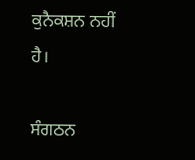ਕੁਨੈਕਸ਼ਨ ਨਹੀਂ ਹੈ।

ਸੰਗਠਨ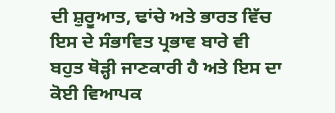ਦੀ ਸ਼ੁਰੂਆਤ, ਢਾਂਚੇ ਅਤੇ ਭਾਰਤ ਵਿੱਚ ਇਸ ਦੇ ਸੰਭਾਵਿਤ ਪ੍ਰਭਾਵ ਬਾਰੇ ਵੀ ਬਹੁਤ ਥੋੜ੍ਹੀ ਜਾਣਕਾਰੀ ਹੈ ਅਤੇ ਇਸ ਦਾ ਕੋਈ ਵਿਆਪਕ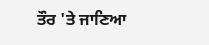ਤੌਰ 'ਤੇ ਜਾਣਿਆ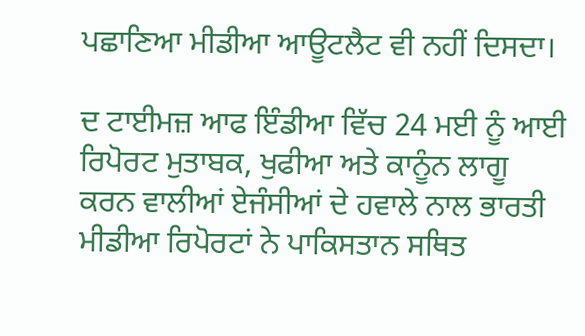ਪਛਾਣਿਆ ਮੀਡੀਆ ਆਊਟਲੈਟ ਵੀ ਨਹੀਂ ਦਿਸਦਾ।

ਦ ਟਾਈਮਜ਼ ਆਫ ਇੰਡੀਆ ਵਿੱਚ 24 ਮਈ ਨੂੰ ਆਈ ਰਿਪੋਰਟ ਮੁਤਾਬਕ, ਖੁਫੀਆ ਅਤੇ ਕਾਨੂੰਨ ਲਾਗੂ ਕਰਨ ਵਾਲੀਆਂ ਏਜੰਸੀਆਂ ਦੇ ਹਵਾਲੇ ਨਾਲ ਭਾਰਤੀ ਮੀਡੀਆ ਰਿਪੋਰਟਾਂ ਨੇ ਪਾਕਿਸਤਾਨ ਸਥਿਤ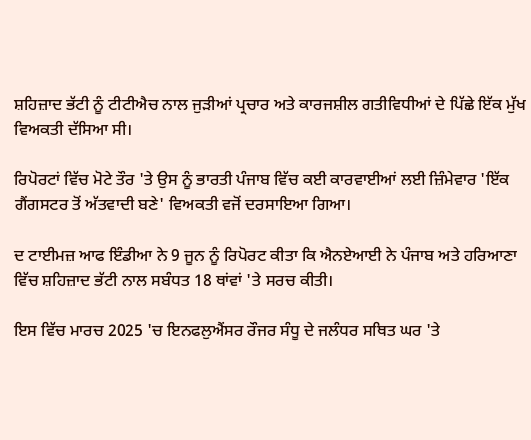ਸ਼ਹਿਜ਼ਾਦ ਭੱਟੀ ਨੂੰ ਟੀਟੀਐਚ ਨਾਲ ਜੁੜੀਆਂ ਪ੍ਰਚਾਰ ਅਤੇ ਕਾਰਜਸ਼ੀਲ ਗਤੀਵਿਧੀਆਂ ਦੇ ਪਿੱਛੇ ਇੱਕ ਮੁੱਖ ਵਿਅਕਤੀ ਦੱਸਿਆ ਸੀ।

ਰਿਪੋਰਟਾਂ ਵਿੱਚ ਮੋਟੇ ਤੌਰ 'ਤੇ ਉਸ ਨੂੰ ਭਾਰਤੀ ਪੰਜਾਬ ਵਿੱਚ ਕਈ ਕਾਰਵਾਈਆਂ ਲਈ ਜ਼ਿੰਮੇਵਾਰ 'ਇੱਕ ਗੈਂਗਸਟਰ ਤੋਂ ਅੱਤਵਾਦੀ ਬਣੇ' ਵਿਅਕਤੀ ਵਜੋਂ ਦਰਸਾਇਆ ਗਿਆ।

ਦ ਟਾਈਮਜ਼ ਆਫ ਇੰਡੀਆ ਨੇ 9 ਜੂਨ ਨੂੰ ਰਿਪੋਰਟ ਕੀਤਾ ਕਿ ਐਨਏਆਈ ਨੇ ਪੰਜਾਬ ਅਤੇ ਹਰਿਆਣਾ ਵਿੱਚ ਸ਼ਹਿਜ਼ਾਦ ਭੱਟੀ ਨਾਲ ਸਬੰਧਤ 18 ਥਾਂਵਾਂ 'ਤੇ ਸਰਚ ਕੀਤੀ।

ਇਸ ਵਿੱਚ ਮਾਰਚ 2025 'ਚ ਇਨਫਲੁਐਂਸਰ ਰੌਜਰ ਸੰਧੂ ਦੇ ਜਲੰਧਰ ਸਥਿਤ ਘਰ 'ਤੇ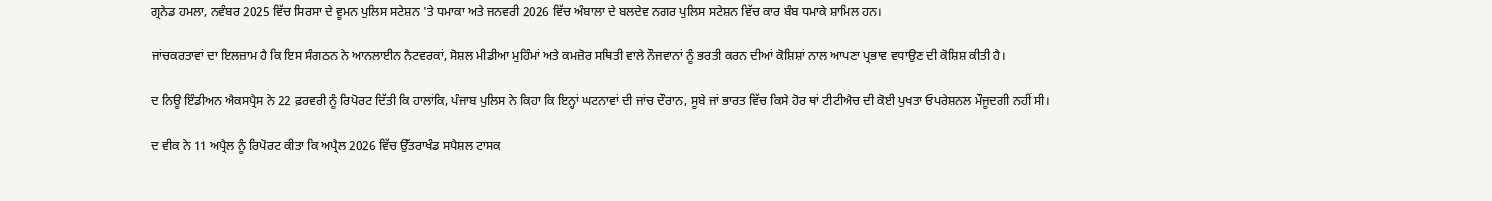ਗ੍ਰਨੇਡ ਹਮਲਾ, ਨਵੰਬਰ 2025 ਵਿੱਚ ਸਿਰਸਾ ਦੇ ਵੂਮਨ ਪੁਲਿਸ ਸਟੇਸ਼ਨ 'ਤੇ ਧਮਾਕਾ ਅਤੇ ਜਨਵਰੀ 2026 ਵਿੱਚ ਅੰਬਾਲਾ ਦੇ ਬਲਦੇਵ ਨਗਰ ਪੁਲਿਸ ਸਟੇਸ਼ਨ ਵਿੱਚ ਕਾਰ ਬੰਬ ਧਮਾਕੇ ਸ਼ਾਮਿਲ ਹਨ।

ਜਾਂਚਕਰਤਾਵਾਂ ਦਾ ਇਲਜ਼ਾਮ ਹੈ ਕਿ ਇਸ ਸੰਗਠਨ ਨੇ ਆਨਲਾਈਨ ਨੈਟਵਰਕਾਂ, ਸੋਸ਼ਲ ਮੀਡੀਆ ਮੁਹਿੰਮਾਂ ਅਤੇ ਕਮਜ਼ੋਰ ਸਥਿਤੀ ਵਾਲੇ ਨੌਜਵਾਨਾਂ ਨੂੰ ਭਰਤੀ ਕਰਨ ਦੀਆਂ ਕੋਸ਼ਿਸ਼ਾਂ ਨਾਲ ਆਪਣਾ ਪ੍ਰਭਾਵ ਵਧਾਉਣ ਦੀ ਕੋਸ਼ਿਸ਼ ਕੀਤੀ ਹੈ।

ਦ ਨਿਊ ਇੰਡੀਅਨ ਐਕਸਪ੍ਰੈਸ ਨੇ 22 ਫ਼ਰਵਰੀ ਨੂੰ ਰਿਪੋਰਟ ਦਿੱਤੀ ਕਿ ਹਾਲਾਂਕਿ, ਪੰਜਾਬ ਪੁਲਿਸ ਨੇ ਕਿਹਾ ਕਿ ਇਨ੍ਹਾਂ ਘਟਨਾਵਾਂ ਦੀ ਜਾਂਚ ਦੌਰਾਨ, ਸੂਬੇ ਜਾਂ ਭਾਰਤ ਵਿੱਚ ਕਿਸੇ ਹੋਰ ਥਾਂ ਟੀਟੀਐਚ ਦੀ ਕੋਈ ਪੁਖਤਾ ਓਪਰੇਸ਼ਨਲ ਮੌਜੂਦਗੀ ਨਹੀਂ ਸੀ।

ਦ ਵੀਕ ਨੇ 11 ਅਪ੍ਰੈਲ ਨੂੰ ਰਿਪੋਰਟ ਕੀਤਾ ਕਿ ਅਪ੍ਰੈਲ 2026 ਵਿੱਚ ਉੱਤਰਾਖੰਡ ਸਪੈਸ਼ਲ ਟਾਸਕ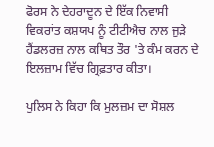ਫੋਰਸ ਨੇ ਦੇਹਰਾਦੂਨ ਦੇ ਇੱਕ ਨਿਵਾਸੀ ਵਿਕਰਾਂਤ ਕਸ਼ਯਪ ਨੂੰ ਟੀਟੀਐਚ ਨਾਲ ਜੁੜੇ ਹੈਂਡਲਰਜ਼ ਨਾਲ ਕਥਿਤ ਤੌਰ 'ਤੇ ਕੰਮ ਕਰਨ ਦੇ ਇਲਜ਼ਾਮ ਵਿੱਚ ਗ੍ਰਿਫ਼ਤਾਰ ਕੀਤਾ।

ਪੁਲਿਸ ਨੇ ਕਿਹਾ ਕਿ ਮੁਲਜ਼ਮ ਦਾ ਸੋਸ਼ਲ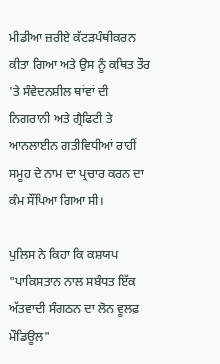ਮੀਡੀਆ ਜ਼ਰੀਏ ਕੱਟੜਪੰਥੀਕਰਨ ਕੀਤਾ ਗਿਆ ਅਤੇ ਉਸ ਨੂੰ ਕਥਿਤ ਤੌਰ 'ਤੇ ਸੰਵੇਦਨਸ਼ੀਲ ਥਾਂਵਾਂ ਦੀ ਨਿਗਰਾਨੀ ਅਤੇ ਗ੍ਰੈਫਿਟੀ ਤੇ ਆਨਲਾਈਨ ਗਤੀਵਿਧੀਆਂ ਰਾਹੀਂ ਸਮੂਹ ਦੇ ਨਾਮ ਦਾ ਪ੍ਰਚਾਰ ਕਰਨ ਦਾ ਕੰਮ ਸੌਂਪਿਆ ਗਿਆ ਸੀ।

ਪੁਲਿਸ ਨੇ ਕਿਹਾ ਕਿ ਕਸ਼ਯਪ "ਪਾਕਿਸਤਾਨ ਨਾਲ ਸਬੰਧਤ ਇੱਕ ਅੱਤਵਾਦੀ ਸੰਗਠਨ ਦਾ ਲੋਨ ਵੂਲਫ਼ ਮੌਡਿਊਲ"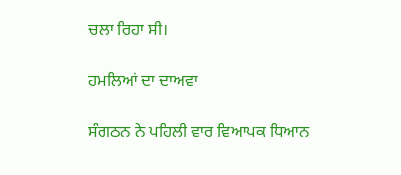ਚਲਾ ਰਿਹਾ ਸੀ।

ਹਮਲਿਆਂ ਦਾ ਦਾਅਵਾ

ਸੰਗਠਨ ਨੇ ਪਹਿਲੀ ਵਾਰ ਵਿਆਪਕ ਧਿਆਨ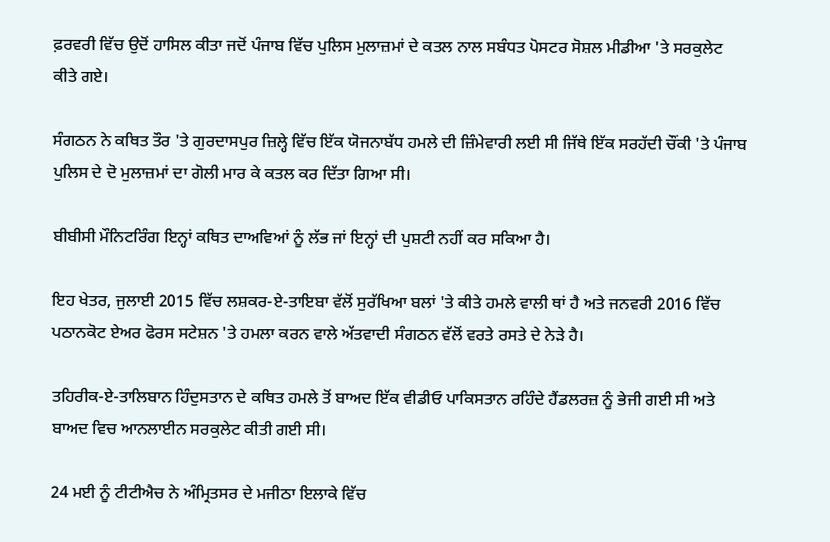ਫ਼ਰਵਰੀ ਵਿੱਚ ਉਦੋਂ ਹਾਸਿਲ ਕੀਤਾ ਜਦੋਂ ਪੰਜਾਬ ਵਿੱਚ ਪੁਲਿਸ ਮੁਲਾਜ਼ਮਾਂ ਦੇ ਕਤਲ ਨਾਲ ਸਬੰਧਤ ਪੋਸਟਰ ਸੋਸ਼ਲ ਮੀਡੀਆ 'ਤੇ ਸਰਕੁਲੇਟ ਕੀਤੇ ਗਏ।

ਸੰਗਠਨ ਨੇ ਕਥਿਤ ਤੌਰ 'ਤੇ ਗੁਰਦਾਸਪੁਰ ਜ਼ਿਲ੍ਹੇ ਵਿੱਚ ਇੱਕ ਯੋਜਨਾਬੱਧ ਹਮਲੇ ਦੀ ਜ਼ਿੰਮੇਵਾਰੀ ਲਈ ਸੀ ਜਿੱਥੇ ਇੱਕ ਸਰਹੱਦੀ ਚੌਂਕੀ 'ਤੇ ਪੰਜਾਬ ਪੁਲਿਸ ਦੇ ਦੋ ਮੁਲਾਜ਼ਮਾਂ ਦਾ ਗੋਲੀ ਮਾਰ ਕੇ ਕਤਲ ਕਰ ਦਿੱਤਾ ਗਿਆ ਸੀ।

ਬੀਬੀਸੀ ਮੌਨਿਟਰਿੰਗ ਇਨ੍ਹਾਂ ਕਥਿਤ ਦਾਅਵਿਆਂ ਨੂੰ ਲੱਭ ਜਾਂ ਇਨ੍ਹਾਂ ਦੀ ਪੁਸ਼ਟੀ ਨਹੀਂ ਕਰ ਸਕਿਆ ਹੈ।

ਇਹ ਖੇਤਰ, ਜੁਲਾਈ 2015 ਵਿੱਚ ਲਸ਼ਕਰ-ਏ-ਤਾਇਬਾ ਵੱਲੋਂ ਸੁਰੱਖਿਆ ਬਲਾਂ 'ਤੇ ਕੀਤੇ ਹਮਲੇ ਵਾਲੀ ਥਾਂ ਹੈ ਅਤੇ ਜਨਵਰੀ 2016 ਵਿੱਚ ਪਠਾਨਕੋਟ ਏਅਰ ਫੋਰਸ ਸਟੇਸ਼ਨ 'ਤੇ ਹਮਲਾ ਕਰਨ ਵਾਲੇ ਅੱਤਵਾਦੀ ਸੰਗਠਨ ਵੱਲੋਂ ਵਰਤੇ ਰਸਤੇ ਦੇ ਨੇੜੇ ਹੈ।

ਤਹਿਰੀਕ-ਏ-ਤਾਲਿਬਾਨ ਹਿੰਦੁਸਤਾਨ ਦੇ ਕਥਿਤ ਹਮਲੇ ਤੋਂ ਬਾਅਦ ਇੱਕ ਵੀਡੀਓ ਪਾਕਿਸਤਾਨ ਰਹਿੰਦੇ ਹੈਂਡਲਰਜ਼ ਨੂੰ ਭੇਜੀ ਗਈ ਸੀ ਅਤੇ ਬਾਅਦ ਵਿਚ ਆਨਲਾਈਨ ਸਰਕੁਲੇਟ ਕੀਤੀ ਗਈ ਸੀ।

24 ਮਈ ਨੂੰ ਟੀਟੀਐਚ ਨੇ ਅੰਮ੍ਰਿਤਸਰ ਦੇ ਮਜੀਠਾ ਇਲਾਕੇ ਵਿੱਚ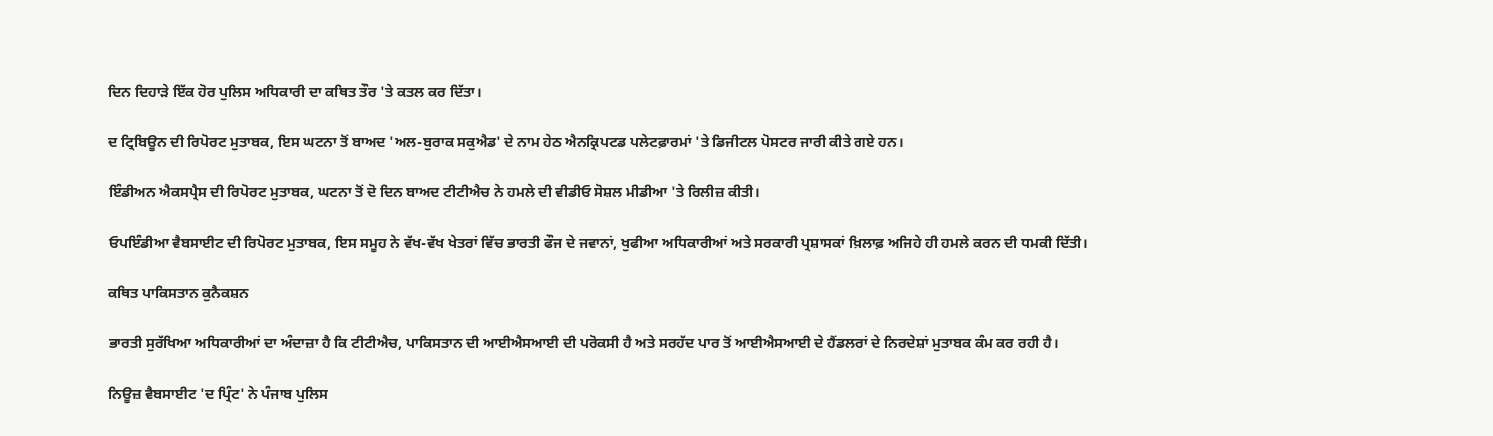ਦਿਨ ਦਿਹਾੜੇ ਇੱਕ ਹੋਰ ਪੁਲਿਸ ਅਧਿਕਾਰੀ ਦਾ ਕਥਿਤ ਤੌਰ 'ਤੇ ਕਤਲ ਕਰ ਦਿੱਤਾ।

ਦ ਟ੍ਰਿਬਿਊਨ ਦੀ ਰਿਪੋਰਟ ਮੁਤਾਬਕ, ਇਸ ਘਟਨਾ ਤੋਂ ਬਾਅਦ 'ਅਲ-ਬੁਰਾਕ ਸਕੁਐਡ' ਦੇ ਨਾਮ ਹੇਠ ਐਨਕ੍ਰਿਪਟਡ ਪਲੇਟਫ਼ਾਰਮਾਂ 'ਤੇ ਡਿਜੀਟਲ ਪੋਸਟਰ ਜਾਰੀ ਕੀਤੇ ਗਏ ਹਨ।

ਇੰਡੀਅਨ ਐਕਸਪ੍ਰੈਸ ਦੀ ਰਿਪੋਰਟ ਮੁਤਾਬਕ, ਘਟਨਾ ਤੋਂ ਦੋ ਦਿਨ ਬਾਅਦ ਟੀਟੀਐਚ ਨੇ ਹਮਲੇ ਦੀ ਵੀਡੀਓ ਸੋਸ਼ਲ ਮੀਡੀਆ 'ਤੇ ਰਿਲੀਜ਼ ਕੀਤੀ।

ਓਪਇੰਡੀਆ ਵੈਬਸਾਈਟ ਦੀ ਰਿਪੋਰਟ ਮੁਤਾਬਕ, ਇਸ ਸਮੂਹ ਨੇ ਵੱਖ-ਵੱਖ ਖੇਤਰਾਂ ਵਿੱਚ ਭਾਰਤੀ ਫੌਜ ਦੇ ਜਵਾਨਾਂ, ਖੁਫੀਆ ਅਧਿਕਾਰੀਆਂ ਅਤੇ ਸਰਕਾਰੀ ਪ੍ਰਸ਼ਾਸਕਾਂ ਖ਼ਿਲਾਫ਼ ਅਜਿਹੇ ਹੀ ਹਮਲੇ ਕਰਨ ਦੀ ਧਮਕੀ ਦਿੱਤੀ।

ਕਥਿਤ ਪਾਕਿਸਤਾਨ ਕੁਨੈਕਸ਼ਨ

ਭਾਰਤੀ ਸੁਰੱਖਿਆ ਅਧਿਕਾਰੀਆਂ ਦਾ ਅੰਦਾਜ਼ਾ ਹੈ ਕਿ ਟੀਟੀਐਚ, ਪਾਕਿਸਤਾਨ ਦੀ ਆਈਐਸਆਈ ਦੀ ਪਰੋਕਸੀ ਹੈ ਅਤੇ ਸਰਹੱਦ ਪਾਰ ਤੋਂ ਆਈਐਸਆਈ ਦੇ ਹੈਂਡਲਰਾਂ ਦੇ ਨਿਰਦੇਸ਼ਾਂ ਮੁਤਾਬਕ ਕੰਮ ਕਰ ਰਹੀ ਹੈ।

ਨਿਊਜ਼ ਵੈਬਸਾਈਟ 'ਦ ਪ੍ਰਿੰਟ' ਨੇ ਪੰਜਾਬ ਪੁਲਿਸ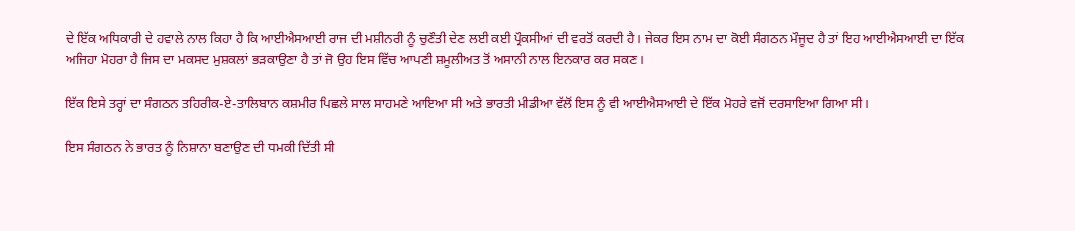ਦੇ ਇੱਕ ਅਧਿਕਾਰੀ ਦੇ ਹਵਾਲੇ ਨਾਲ ਕਿਹਾ ਹੈ ਕਿ ਆਈਐਸਆਈ ਰਾਜ ਦੀ ਮਸ਼ੀਨਰੀ ਨੂੰ ਚੁਣੌਤੀ ਦੇਣ ਲਈ ਕਈ ਪ੍ਰੌਕਸੀਆਂ ਦੀ ਵਰਤੋਂ ਕਰਦੀ ਹੈ। ਜੇਕਰ ਇਸ ਨਾਮ ਦਾ ਕੋਈ ਸੰਗਠਨ ਮੌਜੂਦ ਹੈ ਤਾਂ ਇਹ ਆਈਐਸਆਈ ਦਾ ਇੱਕ ਅਜਿਹਾ ਮੋਹਰਾ ਹੈ ਜਿਸ ਦਾ ਮਕਸਦ ਮੁਸ਼ਕਲਾਂ ਭੜਕਾਉਣਾ ਹੈ ਤਾਂ ਜੋ ਉਹ ਇਸ ਵਿੱਚ ਆਪਣੀ ਸ਼ਮੂਲੀਅਤ ਤੋਂ ਅਸਾਨੀ ਨਾਲ ਇਨਕਾਰ ਕਰ ਸਕਣ।

ਇੱਕ ਇਸੇ ਤਰ੍ਹਾਂ ਦਾ ਸੰਗਠਨ ਤਹਿਰੀਕ-ਏ-ਤਾਲਿਬਾਨ ਕਸ਼ਮੀਰ ਪਿਛਲੇ ਸਾਲ ਸਾਹਮਣੇ ਆਇਆ ਸੀ ਅਤੇ ਭਾਰਤੀ ਮੀਡੀਆ ਵੱਲੋਂ ਇਸ ਨੂੰ ਵੀ ਆਈਐਸਆਈ ਦੇ ਇੱਕ ਮੋਹਰੇ ਵਜੋਂ ਦਰਸਾਇਆ ਗਿਆ ਸੀ।

ਇਸ ਸੰਗਠਨ ਨੇ ਭਾਰਤ ਨੂੰ ਨਿਸ਼ਾਨਾ ਬਣਾਉਣ ਦੀ ਧਮਕੀ ਦਿੱਤੀ ਸੀ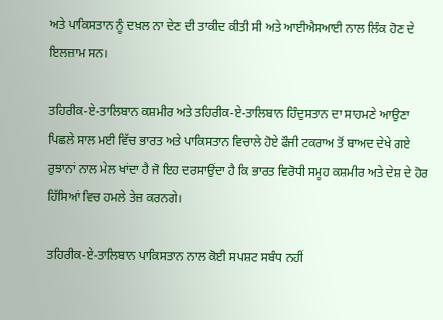ਅਤੇ ਪਾਕਿਸਤਾਨ ਨੂੰ ਦਖ਼ਲ ਨਾ ਦੇਣ ਦੀ ਤਾਕੀਦ ਕੀਤੀ ਸੀ ਅਤੇ ਆਈਐਸਆਈ ਨਾਲ ਲਿੰਕ ਹੋਣ ਦੇ ਇਲਜ਼ਾਮ ਸਨ।

ਤਹਿਰੀਕ-ਏ-ਤਾਲਿਬਾਨ ਕਸ਼ਮੀਰ ਅਤੇ ਤਹਿਰੀਕ-ਏ-ਤਾਲਿਬਾਨ ਹਿੰਦੁਸਤਾਨ ਦਾ ਸਾਹਮਣੇ ਆਉਣਾ ਪਿਛਲੇ ਸਾਲ ਮਈ ਵਿੱਚ ਭਾਰਤ ਅਤੇ ਪਾਕਿਸਤਾਨ ਵਿਚਾਲੇ ਹੋਏ ਫੌਜੀ ਟਕਰਾਅ ਤੋਂ ਬਾਅਦ ਦੇਖੇ ਗਏ ਰੁਝਾਨਾਂ ਨਾਲ ਮੇਲ ਖਾਂਦਾ ਹੈ ਜੋ ਇਹ ਦਰਸਾਉਂਦਾ ਹੈ ਕਿ ਭਾਰਤ ਵਿਰੋਧੀ ਸਮੂਹ ਕਸ਼ਮੀਰ ਅਤੇ ਦੇਸ਼ ਦੇ ਹੋਰ ਹਿੱਸਿਆਂ ਵਿਚ ਹਮਲੇ ਤੇਜ਼ ਕਰਨਗੇ।

ਤਹਿਰੀਕ-ਏ-ਤਾਲਿਬਾਨ ਪਾਕਿਸਤਾਨ ਨਾਲ ਕੋਈ ਸਪਸ਼ਟ ਸਬੰਧ ਨਹੀਂ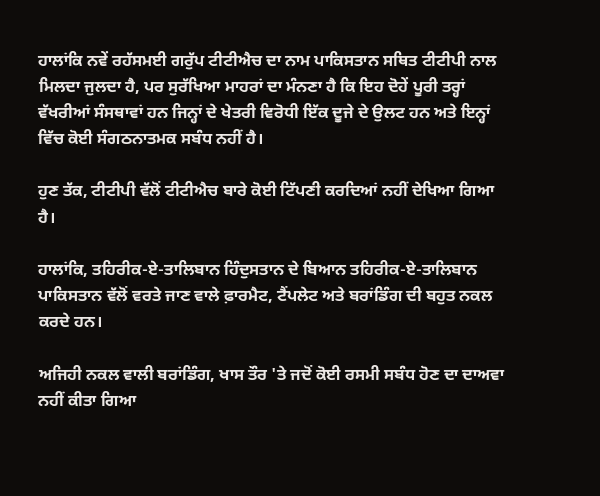ਹਾਲਾਂਕਿ ਨਵੇਂ ਰਹੱਸਮਈ ਗਰੁੱਪ ਟੀਟੀਐਚ ਦਾ ਨਾਮ ਪਾਕਿਸਤਾਨ ਸਥਿਤ ਟੀਟੀਪੀ ਨਾਲ ਮਿਲਦਾ ਜੁਲਦਾ ਹੈ, ਪਰ ਸੁਰੱਖਿਆ ਮਾਹਰਾਂ ਦਾ ਮੰਨਣਾ ਹੈ ਕਿ ਇਹ ਦੋਹੇਂ ਪੂਰੀ ਤਰ੍ਹਾਂ ਵੱਖਰੀਆਂ ਸੰਸਥਾਵਾਂ ਹਨ ਜਿਨ੍ਹਾਂ ਦੇ ਖੇਤਰੀ ਵਿਰੋਧੀ ਇੱਕ ਦੂਜੇ ਦੇ ਉਲਟ ਹਨ ਅਤੇ ਇਨ੍ਹਾਂ ਵਿੱਚ ਕੋਈ ਸੰਗਠਨਾਤਮਕ ਸਬੰਧ ਨਹੀਂ ਹੈ।

ਹੁਣ ਤੱਕ, ਟੀਟੀਪੀ ਵੱਲੋਂ ਟੀਟੀਐਚ ਬਾਰੇ ਕੋਈ ਟਿੱਪਣੀ ਕਰਦਿਆਂ ਨਹੀਂ ਦੇਖਿਆ ਗਿਆ ਹੈ।

ਹਾਲਾਂਕਿ, ਤਹਿਰੀਕ-ਏ-ਤਾਲਿਬਾਨ ਹਿੰਦੁਸਤਾਨ ਦੇ ਬਿਆਨ ਤਹਿਰੀਕ-ਏ-ਤਾਲਿਬਾਨ ਪਾਕਿਸਤਾਨ ਵੱਲੋਂ ਵਰਤੇ ਜਾਣ ਵਾਲੇ ਫ਼ਾਰਮੈਟ, ਟੈਂਪਲੇਟ ਅਤੇ ਬਰਾਂਡਿੰਗ ਦੀ ਬਹੁਤ ਨਕਲ ਕਰਦੇ ਹਨ।

ਅਜਿਹੀ ਨਕਲ ਵਾਲੀ ਬਰਾਂਡਿੰਗ, ਖਾਸ ਤੌਰ 'ਤੇ ਜਦੋਂ ਕੋਈ ਰਸਮੀ ਸਬੰਧ ਹੋਣ ਦਾ ਦਾਅਵਾ ਨਹੀਂ ਕੀਤਾ ਗਿਆ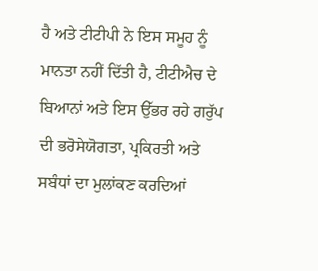ਹੈ ਅਤੇ ਟੀਟੀਪੀ ਨੇ ਇਸ ਸਮੂਹ ਨੂੰ ਮਾਨਤਾ ਨਹੀਂ ਦਿੱਤੀ ਹੈ, ਟੀਟੀਐਚ ਦੇ ਬਿਆਨਾਂ ਅਤੇ ਇਸ ਉੱਭਰ ਰਹੇ ਗਰੁੱਪ ਦੀ ਭਰੋਸੇਯੋਗਤਾ, ਪ੍ਰਕਿਰਤੀ ਅਤੇ ਸਬੰਧਾਂ ਦਾ ਮੁਲਾਂਕਣ ਕਰਦਿਆਂ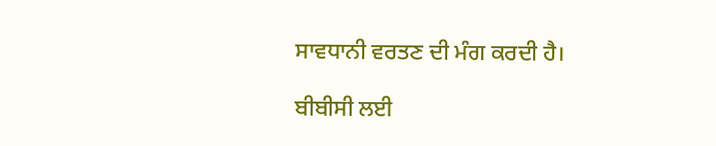ਸਾਵਧਾਨੀ ਵਰਤਣ ਦੀ ਮੰਗ ਕਰਦੀ ਹੈ।

ਬੀਬੀਸੀ ਲਈ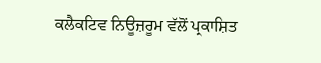ਕਲੈਕਟਿਵ ਨਿਊਜ਼ਰੂਮ ਵੱਲੋਂ ਪ੍ਰਕਾਸ਼ਿਤ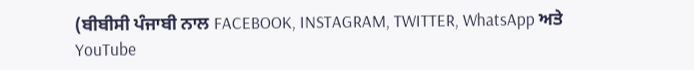(ਬੀਬੀਸੀ ਪੰਜਾਬੀ ਨਾਲ FACEBOOK, INSTAGRAM, TWITTER, WhatsApp ਅਤੇ YouTube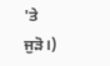'ਤੇ ਜੁੜੋ।)